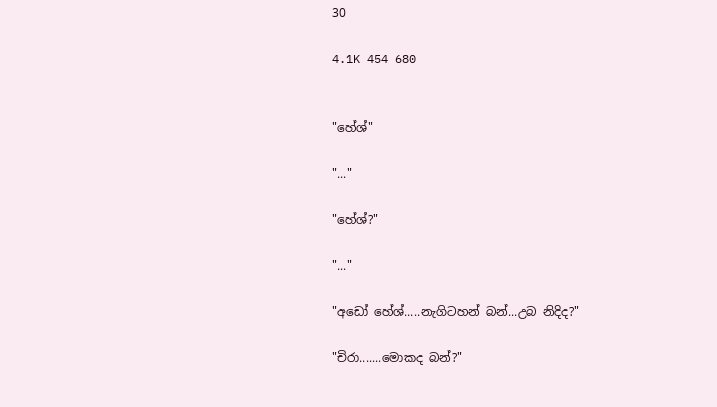30

4.1K 454 680


"හේශ්"

"..."

"හේශ්?"

"..."

"අඩෝ හේශ්.....නැගිටහන් බන්...උබ නිදිද?"

"චිරා.......මොකද බන්?"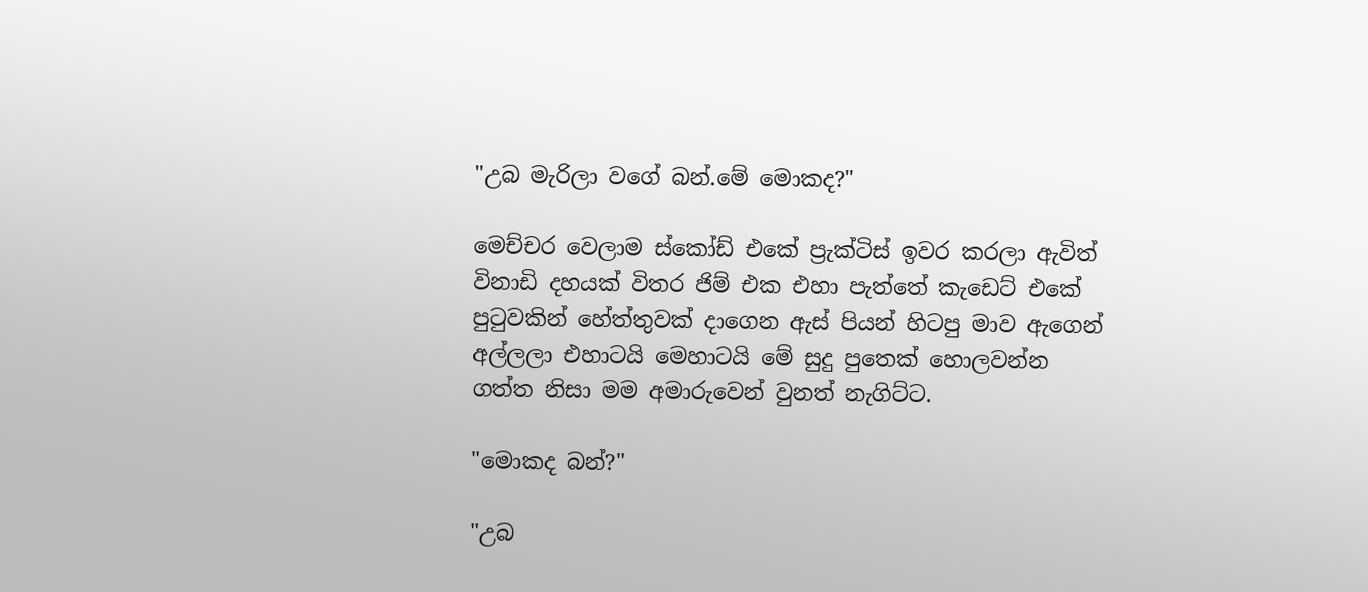"උබ මැරිලා වගේ බන්.මේ මොකද?"

මෙච්චර වෙලාම ස්කෝඩ් එකේ ප්‍රැක්ටිස් ඉවර කරලා ඇවිත් විනාඩි දහයක් විතර ජිම් එක එහා පැත්තේ කැඩෙට් එකේ පුටුවකින් හේත්තුවක් දාගෙන ඇස් පියන් හිටපු මාව ඇගෙන් අල්ලලා එහාටයි මෙහාටයි මේ සුදු පුතෙක් හොලවන්න ගත්ත නිසා මම අමාරුවෙන් වුනත් නැගිට්ට.

"මොකද බන්?"

"උබ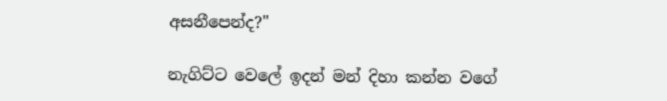අසනීපෙන්ද?"

නැගිට්ට වෙලේ ඉදන් මන් දිහා කන්න වගේ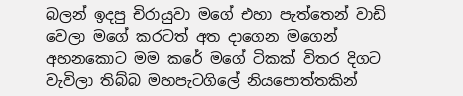බලන් ඉදපු චිරායුවා මගේ එහා පැත්තෙන් වාඩි වෙලා මගේ කරටත් අත දාගෙන මගෙන් අහනකොට මම කරේ මගේ ටිකක් විතර දිගට වැවිලා තිබ්බ මහපැටගිලේ නියපොත්තකින්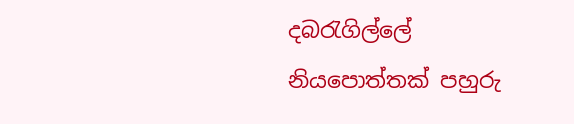දබරැගිල්ලේ නියපොත්තක් පහුරු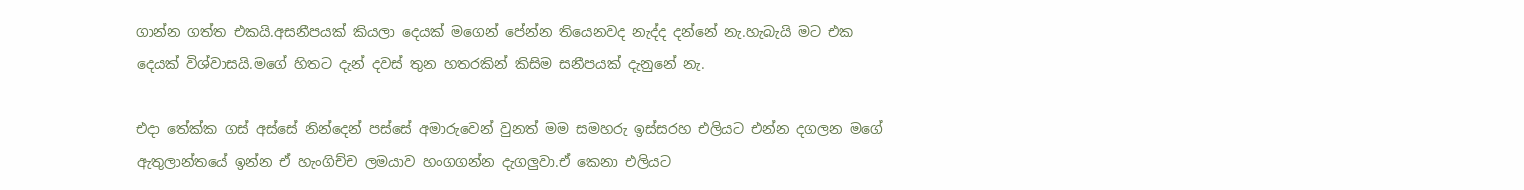ගාන්න ගත්ත එකයි.අසනීපයක් කියලා දෙයක් මගෙන් පේන්න තියෙනවද නැද්ද දන්නේ නැ.හැබැයි මට එක දෙයක් විශ්වාසයි.මගේ හිතට දැන් දවස් තුන හතරකින් කිසිම සනීපයක් දැනුනේ නැ.

එදා තේක්ක ගස් අස්සේ නින්දෙන් පස්සේ අමාරුවෙන් වුනත් මම සමහරු ඉස්සරහ එලියට එන්න දගලන මගේ ඇතුලාන්තයේ ඉන්න ඒ හැංගිච්ච ලමයාව හංගගන්න දැගලුවා.ඒ කෙනා එලියට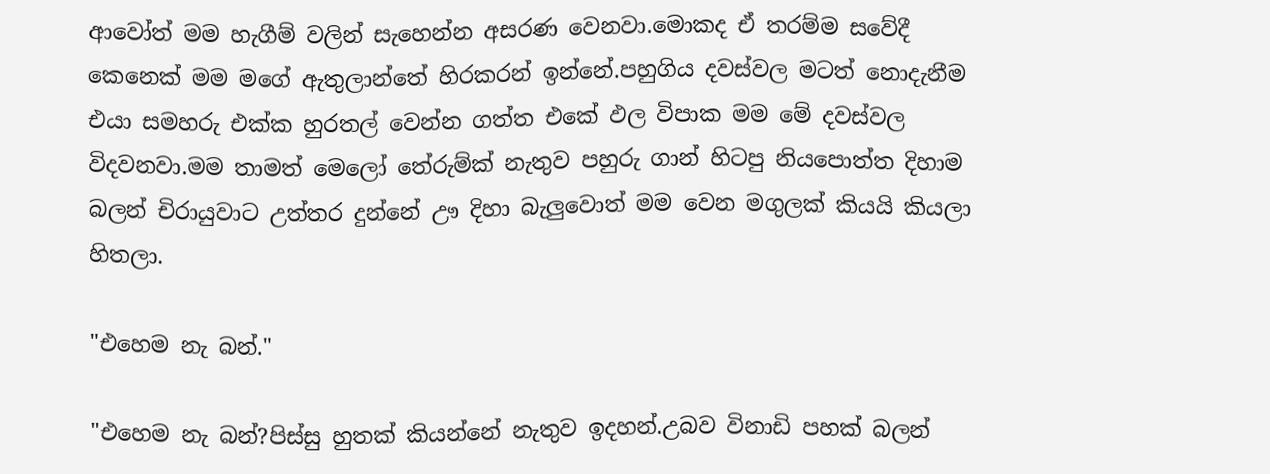ආවෝත් මම හැගීම් වලින් සැහෙන්න අසරණ වෙනවා.මොකද ඒ තරම්ම සවේදී කෙනෙක් මම මගේ ඇතුලාන්තේ හිරකරන් ඉන්නේ.පහුගිය දවස්වල මටත් නොදැනීම එයා සමහරු එක්ක හුරතල් වෙන්න ගත්ත එකේ ඵල විපාක මම මේ දවස්වල විදවනවා.මම තාමත් මෙලෝ තේරුම්ක් නැතුව පහුරු ගාන් හිටපු නියපොත්ත දිහාම බලන් චිරායුවාට උත්තර දුන්නේ ඌ දිහා බැලුවොත් මම වෙන මගුලක් කියයි කියලා හිතලා.

"එහෙම නැ බන්."

"එහෙම නැ බන්?පිස්සු හුතක් කියන්නේ නැතුව ඉදහන්.උබව විනාඩි පහක් බලන්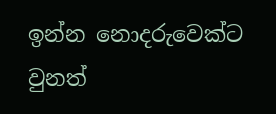ඉන්න නොදරුවෙක්ට වුනත්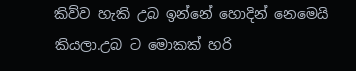කිව්ව හැකි උබ ඉන්නේ හොදින් නෙමෙයි කියලා.උබ ට මොකක් හරි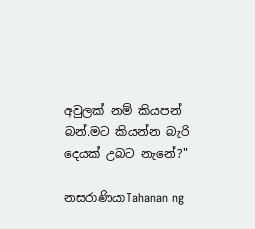අවුලක් නම් කියපන් බන්.මට කියන්න බැරි දෙයක් උබට නැනේ?"

නසරාණියාTahanan ng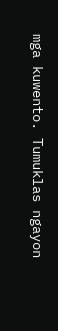mga kuwento. Tumuklas ngayon